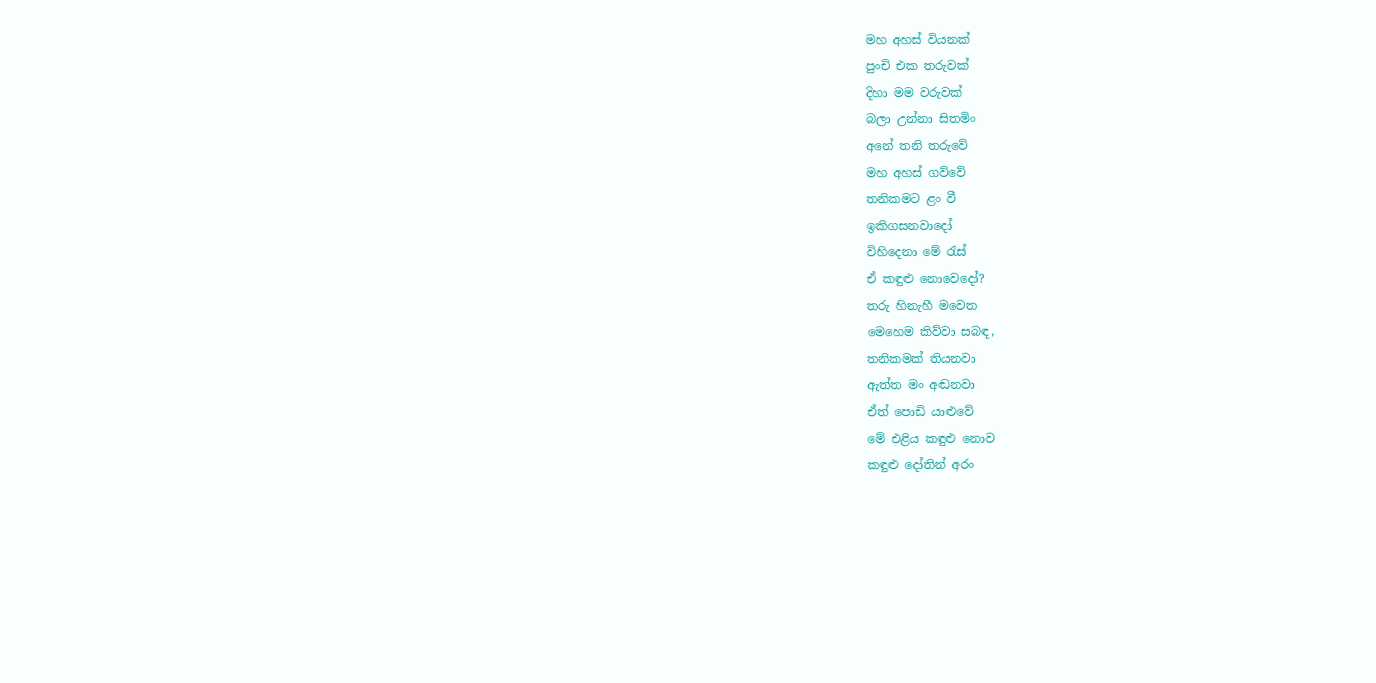මහ අහස් වියනක්
පුංචි එක තරුවක්
දිහා මම වරුවක්
බලා උන්නා සිතමිං
අනේ තනි තරුවේ
මහ අහස් ගව්වේ
තනිකමට ළං වී
ඉකිගසනවාදෝ
විහිදෙනා මේ රැස්
ඒ කඳුළු නොවෙදෝ?
තරු හිනැහී මවෙත
මෙහෙම කිව්වා සබඳ,
තනිකමක් තියනවා
ඇත්ත මං අඬනවා
ඒත් පොඩි යාළුවේ
මේ එළිය කඳුළු නොව
කඳුළු දෝතින් අරං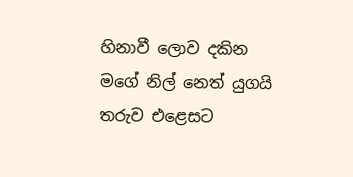හිනාවී ලොව දකින
මගේ නිල් නෙත් යුගයි
තරුව එළෙසට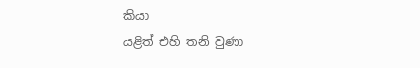කියා
යළිත් එහි තනි වුණා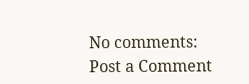No comments:
Post a Comment